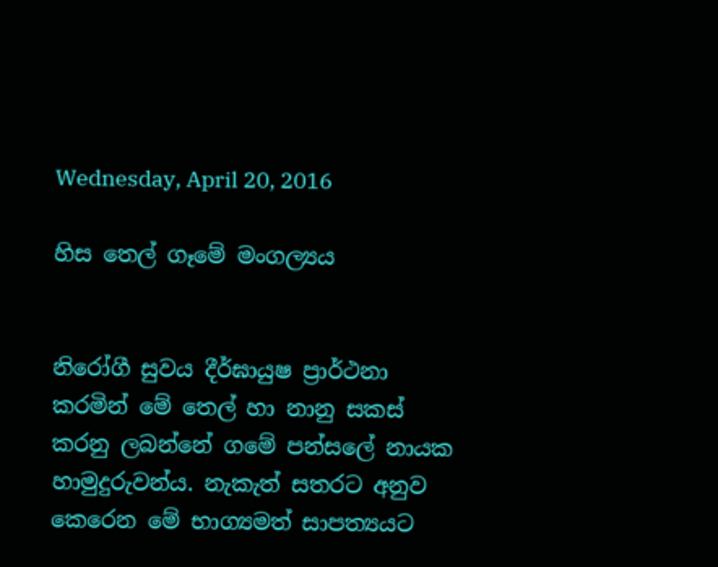Wednesday, April 20, 2016

හිස තෙල් ගෑමේ මංගල්‍යය


නිරෝගී සුවය දීර්ඝායුෂ ප්‍රාර්ථනා කරමින් මේ තෙල් හා නානු සකස් කරනු ලබන්නේ ගමේ පන්සලේ නායක හාමුදුරුවන්ය. නැකැත් සතරට අනුව කෙරෙන මේ භාග්‍යමත් සාපත්‍යයට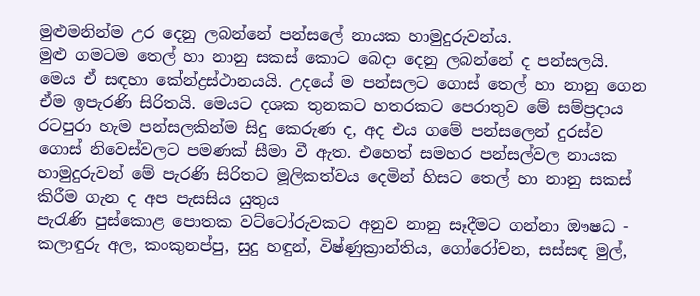මුළුමනින්ම උර දෙනු ලබන්නේ පන්සලේ නායක හාමුදුරුවන්ය.
මුළු ගමටම තෙල් හා නානු සකස් කොට බෙදා දෙනු ලබන්නේ ද පන්සලයි. මෙය ඒ සඳහා කේන්ද්‍රස්ථානයයි. උදයේ ම පන්සලට ගොස් තෙල් හා නානු ගෙන ඒම ඉපැරණි සිරිතයි. මෙයට දශක තුනකට හතරකට පෙරාතුව මේ සම්ප්‍රදාය රටපුරා හැම පන්සලකින්ම සිදු කෙරුණ ද, අද එය ගමේ පන්සලෙන් දුරස්ව ගොස් නිවෙස්වලට පමණක් සීමා වී ඇත. එහෙත් සමහර පන්සල්වල නායක හාමුදුරුවන් මේ පැරණි සිරිතට මූලිකත්වය දෙමින් හිසට තෙල් හා නානු සකස් කිරීම ගැන ද අප පැසසිය යුතුය
පැරැණි පුස්කොළ පොතක වට්ටෝරුවකට අනුව නානු සෑදීමට ගන්නා ඖෂධ -
කලාඳුරු අල, කංකුනප්පු, සුදු හඳුන්, විෂ්ණුක්‍රාන්තිය, ගෝරෝචන, සස්සඳ මුල්,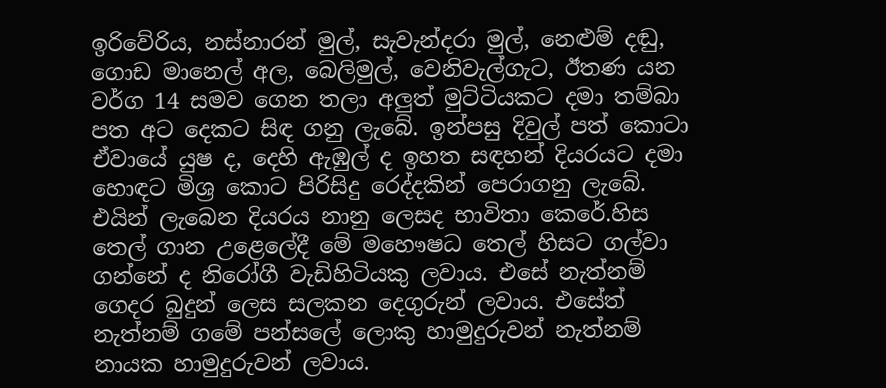ඉරිවේරිය, නස්නාරන් මුල්, සැවැන්දරා මුල්, නෙළුම් දඬු, ගොඩ මානෙල් අල, බෙලිමුල්, වෙනිවැල්ගැට, ඊතණ යන වර්ග 14 සමව ගෙන තලා අලුත් මුට්ටියකට දමා තම්බා පත අට දෙකට සිඳ ගනු ලැබේ. ඉන්පසු දිවුල් පත් කොටා ඒවායේ යුෂ ද, දෙහි ඇඹුල් ද ඉහත සඳහන් දියරයට දමා හොඳට මිශ්‍ර කොට පිරිසිදු රෙද්දකින් පෙරාගනු ලැබේ. එයින් ලැබෙන දියරය නානු ලෙසද භාවිතා කෙරේ.හිස තෙල් ගාන උළෙලේදී මේ මහෞෂධ තෙල් හිසට ගල්වා ගන්නේ ද නිරෝගී වැඩිහිටියකු ලවාය. එසේ නැත්නම් ගෙදර බුදුන් ලෙස සලකන දෙගුරුන් ලවාය. එසේත් නැත්නම් ගමේ පන්සලේ ලොකු හාමුදුරුවන් නැත්නම් නායක හාමුදුරුවන් ලවාය.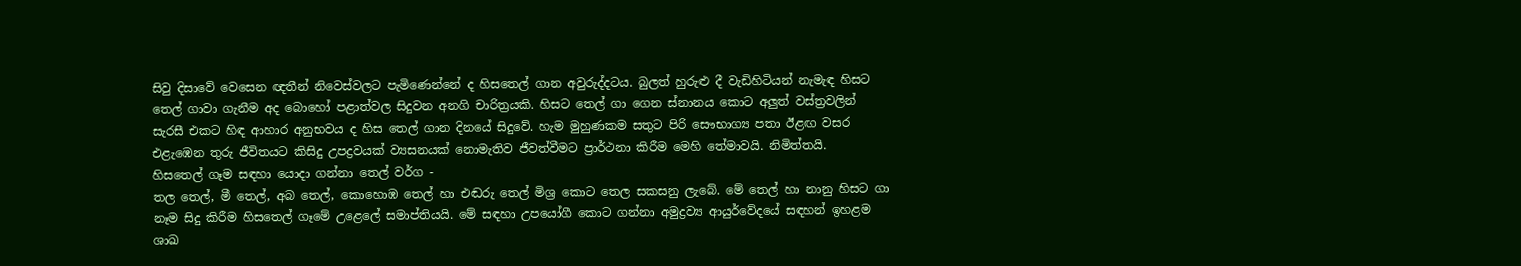සිවු දිසාවේ වෙසෙන ඥතීන් නිවෙස්‌වලට පැමිණෙන්නේ ද හිසතෙල් ගාන අවුරුද්දටය. බුලත් හුරුළු දී වැඩිහිටියන් නැමැඳ හිසට තෙල් ගාවා ගැනීම අද බොහෝ පළාත්වල සිදුවන අනගි චාරිත්‍රයකි. හිසට තෙල් ගා ගෙන ස්‌නානය කොට අලුත් වස්‌ත්‍රවලින් සැරසී එකට හිඳ ආහාර අනුභවය ද හිස තෙල් ගාන දිනයේ සිදුවේ. හැම මුහුණකම සතුට පිරි සෞභාග්‍ය පතා ඊළඟ වසර එළැඹෙන තුරු ජීවිතයට කිසිදු උපද්‍රවයක්‌ ව්‍යසනයක්‌ නොමැතිව ජීවත්වීමට ප්‍රාර්ථනා කිරීම මෙහි තේමාවයි. නිමිත්තයි.
හිසතෙල් ගෑම සඳහා යොදා ගන්නා තෙල් වර්ග -
තල තෙල්, මී තෙල්, අබ තෙල්, කොහොඹ තෙල් හා එඬරු තෙල් මිශ්‍ර කොට තෙල සකසනු ලැබේ. මේ තෙල් හා නානු හිසට ගා නෑම සිදු කිරීම හිසතෙල් ගෑමේ උළෙලේ සමාප්තියයි. මේ සඳහා උපයෝගී කොට ගන්නා අමුද්‍රව්‍ය ආයුර්වේදයේ සඳහන් ඉහළම ශාඛ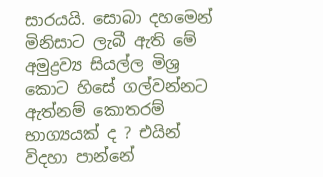සාරයයි. සොබා දහමෙන් මිනිසාට ලැබී ඇති මේ අමුද්‍රව්‍ය සියල්ල මිශ්‍ර කොට හිසේ ගල්වන්නට ඇත්නම් කොතරම් භාග්‍යයක් ද ? එයින් විදහා පාන්නේ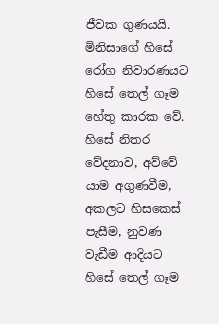ජීවක ගුණයයි. මිනිසාගේ හිසේ රෝග නිවාරණයට හිසේ තෙල් ගෑම හේතු කාරක වේ. හිසේ නිතර වේදනාව, අව්වේ යාම අගුණවීම, අකලට හිසකෙස් පැසීම, නුවණ වැඩීම ආදියට හිසේ තෙල් ගෑම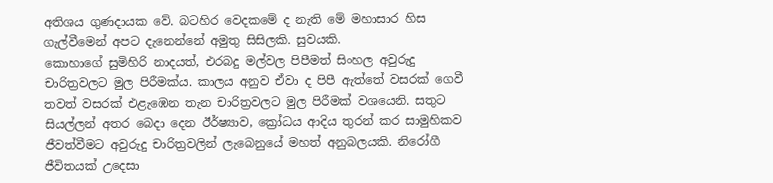අතිශය ගුණදායක වේ. බටහිර වෙදකමේ ද නැති මේ මහාසාර හිස ගැල්වීමෙන් අපට දැනෙන්නේ අමුතු සිසිලකි. සුවයකි.
කොහාගේ සුමිහිරි නාදයත්, එරබදු මල්වල පිපීමත් සිංහල අවුරුදු චාරිත්‍රවලට මුල පිරීමක්ය. කාලය අනුව ඒවා ද පිපී ඇත්තේ වසරක් ගෙවී තවත් වසරක් එළැඹෙන තැන චාරිත්‍රවලට මුල පිරීමක් වශයෙනි. සතුට සියල්ලන් අතර බෙදා දෙන ඊර්ෂ්‍යාව, ක්‍රෝධය ආදිය තුරන් කර සාමුහිකව ජීවත්වීමට අවුරුදු චාරිත්‍රවලින් ලැබෙනුයේ මහත් අනුබලයකි. නිරෝගී ජීවිතයක් උදෙසා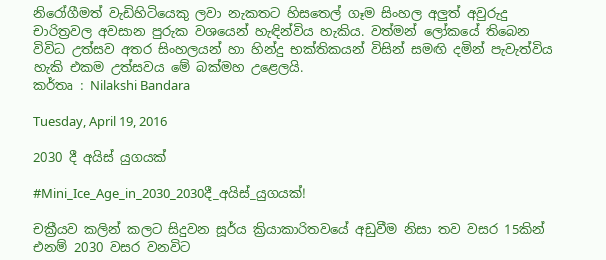නිරෝගීමත් වැඩිහිටියෙකු ලවා නැකතට හිසතෙල් ගෑම සිංහල අලුත් අවුරුදු චාරිත්‍රවල අවසාන පුරුක වශයෙන් හැඳින්විය හැකිය. වත්මන් ලෝකයේ තිබෙන විවිධ උත්සව අතර සිංහලයන් හා හින්දු භක්තිකයන් විසින් සමඟි දමින් පැවැත්විය හැකි එකම උත්සවය මේ බක්මහ උළෙලයි.
කර්තෘ : Nilakshi Bandara

Tuesday, April 19, 2016

2030 දී අයිස් යුගයක්

#Mini_Ice_Age_in_2030_2030දී_අයිස්_යුගයක්!

චක්‍රීයව කලින් කලට සිදුවන සූර්ය ක්‍රියාකාරිතවයේ අඩුවීම නිසා තව වසර 15කින් එනම් 2030 වසර වනවිට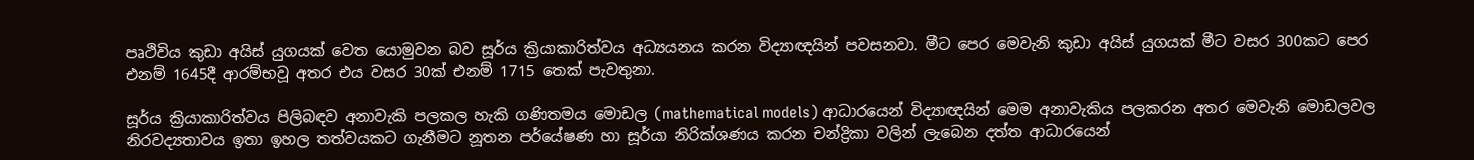පෘථිවිය කුඩා අයිස් යුගයක් වෙත යොමුවන බව සූර්ය ක්‍රියාකාරිත්වය අධ්‍යයනය කරන විද්‍යාඥයින් පවසනවා. මීට පෙර මෙවැනි කුඩා අයිස් යුගයක් මීට වසර 300කට පෙර එනම් 1645දී ආරම්භවූ අතර එය වසර 30ක් එනම් 1715 තෙක් පැවතුනා.

සූර්ය ක්‍රියාකාරිත්වය පිලිබඳව අනාවැකි පලකල හැකි ගණිතමය මොඩල (mathematical models) ආධාරයෙන් විද්‍යාඥයින් මෙම අනාවැකිය පලකරන අතර මෙවැනි මොඩලවල නිරවද්‍යතාවය ඉතා ඉහල තත්වයකට ගැනීමට නූතන පර්යේෂණ හා සූර්යා නිරික්ශණය කරන චන්ද්‍රිකා වලින් ලැබෙන දත්ත ආධාරයෙන්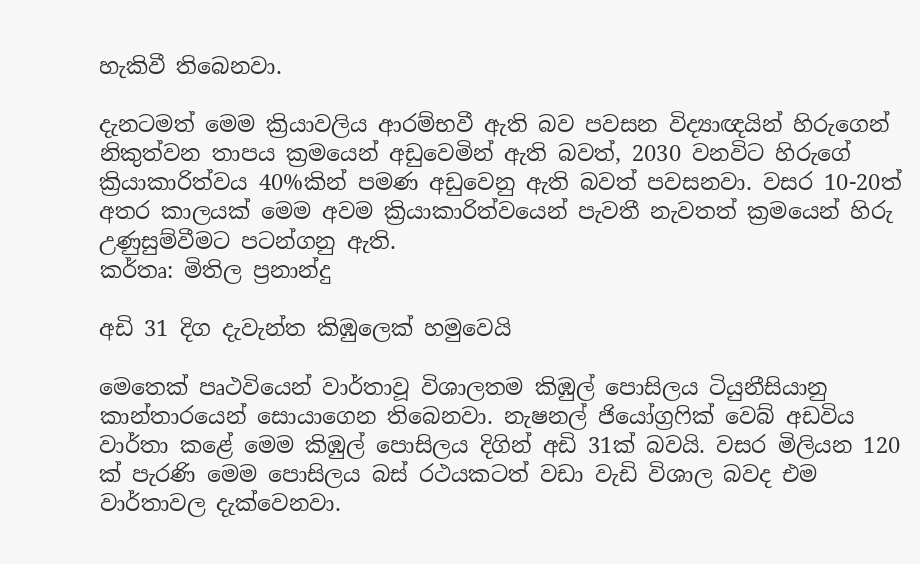හැකිවී තිබෙනවා.

දැනටමත් මෙම ක්‍රියාවලිය ආරම්භවී ඇති බව පවසන විද්‍යාඥයින් හිරුගෙන් නිකුත්වන තාපය ක්‍රමයෙන් අඩුවෙමින් ඇති බවත්, 2030 වනවිට හිරුගේ ක්‍රියාකාරිත්වය 40%කින් පමණ අඩුවෙනු ඇති බවත් පවසනවා. වසර 10-20ත් අතර කාලයක් මෙම අවම ක්‍රියාකාරිත්වයෙන් පැවතී නැවතත් ක්‍රමයෙන් හිරු උණුසුම්වීමට පටන්ගනු ඇති.
කර්තෘ: මිතිල ප්‍රනාන්දු

අඩි 31 දිග දැවැන්ත කිඹුලෙක් හමුවෙයි

මෙතෙක් පෘථවියෙන් වාර්තාවූ විශාලතම කිඹුල් පොසිලය ටියුනීසියානු කාන්තාරයෙන් සොයාගෙන තිබෙනවා. නැෂනල් ජියෝග්‍රෆික් වෙබ් අඩවිය වාර්තා කළේ මෙම කිඹුල් පොසිලය දිගින් අඩි 31ක් බවයි. වසර මිලියන 120 ක් පැරණි මෙම පොසිලය බස් රථයකටත් වඩා වැඩි විශාල බවද එම වාර්තාවල දැක්වෙනවා.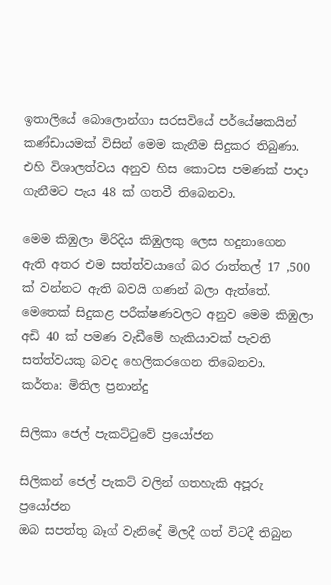ඉතාලියේ බොලොන්ගා සරසවියේ පර්යේෂකයින් කණ්ඩායමක් විසින් මෙම කැනීම සිදුකර තිබුණා. එහි විශාලත්වය අනුව හිස කොටස පමණක් පාදා ගැනීමට පැය 48 ක් ගතවී තිබෙනවා.

මෙම කිඹුලා මිරිදිය කිඹුලකු ලෙස හදුනාගෙන ඇති අතර එම සත්ත්වයාගේ බර රාත්තල් 17 ,500 ක් වන්නට ඇති බවයි ගණන් බලා ඇත්තේ. මෙතෙක් සිදුකළ පරීක්ෂණවලට අනුව මෙම කිඹුලා අඩි 40 ක් පමණ වැඩීමේ හැකියාවක් පැවති සත්ත්වයකු බවද හෙලිකරගෙන තිබෙනවා.
කර්තෘ: මිතිල ප්‍රනාන්දු

සිලිකා ජෙල් පැකට්ටුවේ ප්‍රයෝජන

සිලිකන් ජෙල් පැකට් වලින් ගතහැකි අපූරු ප්‍රයෝජන
ඔබ සපත්තු බෑග් වැනිදේ මිලදී ගත් විටදී තිබුන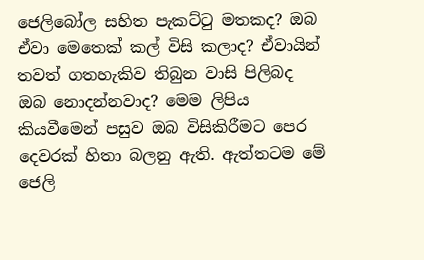ජෙලිබෝල සහිත පැකට්ටු මතකද? ඔබ ඒවා මෙතෙක් කල් විසි කලාද? ඒවායින් තවත් ගතහැකිව තිබුන වාසි පිලිබද ඔබ නොදන්නවාද? මෙම ලිපිය කියවීමෙන් පසුව ඔබ විසිකිරීමට පෙර දෙවරක් හිතා බලනු ඇති. ඇත්තටම මේ ජෙලි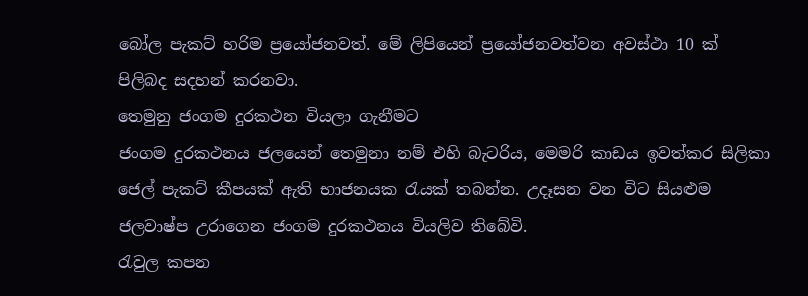බෝල පැකට් හරිම ප්‍රයෝජනවත්. මේ ලිපියෙන් ප්‍රයෝජනවත්වන අවස්ථා 10 ක් පිලිබද සදහන් කරනවා.
තෙමුනු ජංගම දුරකථන වියලා ගැනීමට
ජංගම දුරකථනය ජලයෙන් තෙමුනා නම් එහි බැටරිය, මෙමරි කාඩය ඉවත්කර සිලිකා ජෙල් පැකට් කීපයක් ඇති භාජනයක රැයක් තබන්න. උදෑසන වන විට සියළුම ජලවාෂ්ප උරාගෙන ජංගම දුරකථනය වියලිව තිබේවි.
රැවුල කපන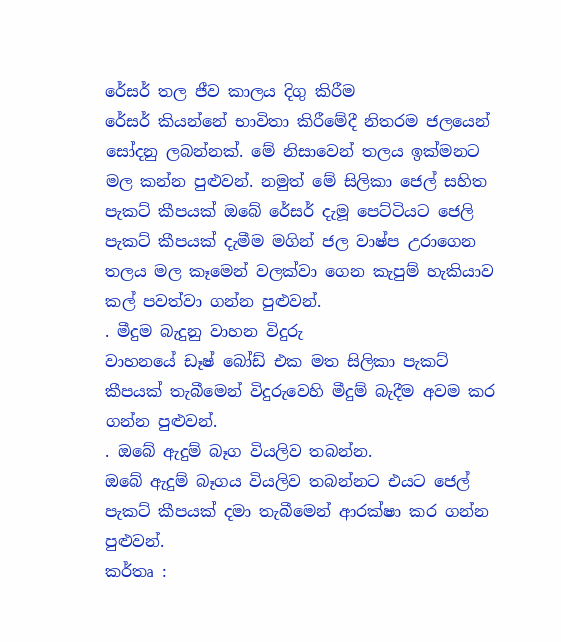රේසර් තල ජීව කාලය දිගු කිරීම
රේසර් කියන්නේ භාවිතා කිරීමේදී නිතරම ජලයෙන් සෝදනු ලබන්නක්. මේ නිසාවෙන් තලය ඉක්මනට මල කන්න පුළුවන්. නමුත් මේ සිලිකා ජෙල් සහිත පැකට් කීපයක් ඔබේ රේසර් දැමූ පෙට්ටියට ජෙලි පැකට් කීපයක් දැමීම මගින් ජල වාෂ්ප උරාගෙන තලය මල කෑමෙන් වලක්වා ගෙන කැපුම් හැකියාව කල් පවත්වා ගන්න පුළුවන්.
. මීදුම බැදුනු වාහන විදුරු
වාහනයේ ඩෑෂ් බෝඩ් එක මත සිලිකා පැකට් කීපයක් තැබීමෙන් විදුරුවෙහි මීදුම් බැදීම අවම කර ගන්න පුළුවන්.
. ඔබේ ඇදුම් බෑග වියලිව තබන්න.
ඔබේ ඇදුම් බෑගය වියලිව තබන්නට එයට ජෙල් පැකට් කීපයක් දමා තැබීමෙන් ආරක්ෂා කර ගන්න පුළුවන්.
කර්තෘ :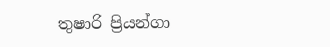තුෂාරි ප්‍රියන්ගා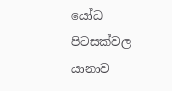යෝධ පිටසක්වල යානාව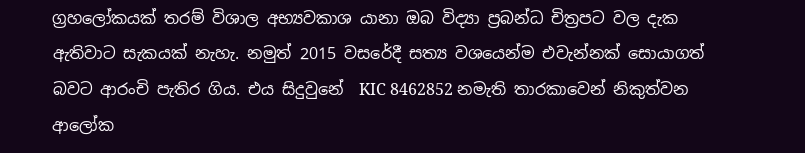ග්‍රහලෝකයක් තරම් විශාල අභ්‍යවකාශ යානා ඔබ විද්‍යා ප්‍රබන්ධ චිත්‍රපට වල දැක ඇතිවාට සැකයක් නැහැ. නමුත් 2015 වසරේදී සත්‍ය වශයෙන්ම එවැන්නක් සොයාගත් බවට ආරංචි පැතිර ගිය. එය සිදුවුනේ  KIC 8462852 නමැති තාරකාවෙන් නිකුත්වන ආලෝක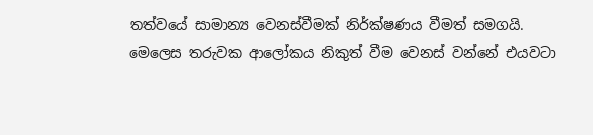තත්වයේ සාමාන්‍ය වෙනස්වීමක් නිර්ක්ෂණය වීමත් සමගයි.  මෙලෙස තරුවක ආලෝකය නිකුත් වීම වෙනස් වන්නේ එයවටා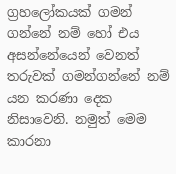ග්‍රහලෝකයක් ගමන් ගන්නේ නම් හෝ එය අසන්නේයෙන් වෙනත් තරුවක් ගමන්ගන්නේ නම් යන කරණා දෙක නිසාවෙනි. නමුත් මෙම කාරනා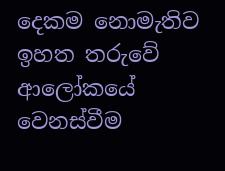දෙකම නොමැතිව ඉහත තරුවේ ආලෝකයේ වෙනස්වීම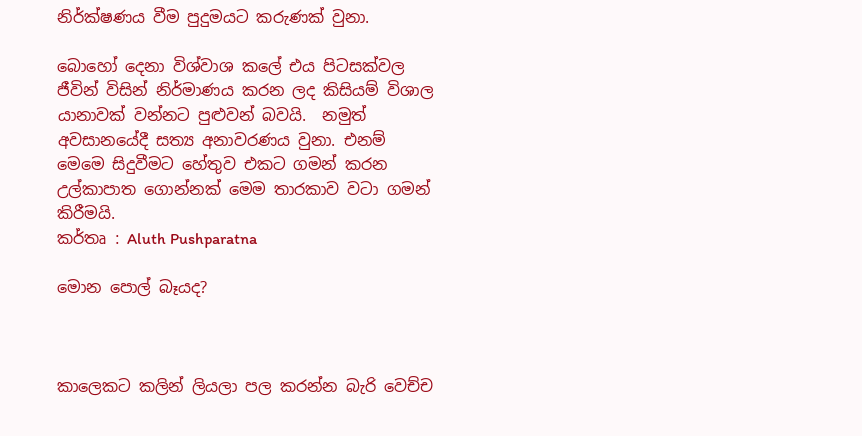නිර්ක්ෂණය වීම පුදුමයට කරුණක් වුනා.

බොහෝ දෙනා විශ්වාශ කලේ එය පිටසක්වල ජීවින් විසින් නිර්මාණය කරන ලද කිසියම් විශාල යානාවක් වන්නට පුළුවන් බවයි.  නමුත් අවසානයේදී සත්‍ය අනාවරණය වුනා. එනම් මෙමෙ සිදුවීමට හේතුව එකට ගමන් කරන උල්කාපාත ගොන්නක් මෙම තාරකාව වටා ගමන් කිරීමයි.
කර්තෘ : Aluth Pushparatna

මොන පොල් බෑයද?



කාලෙකට කලින් ලියලා පල කරන්න බැරි වෙච්ච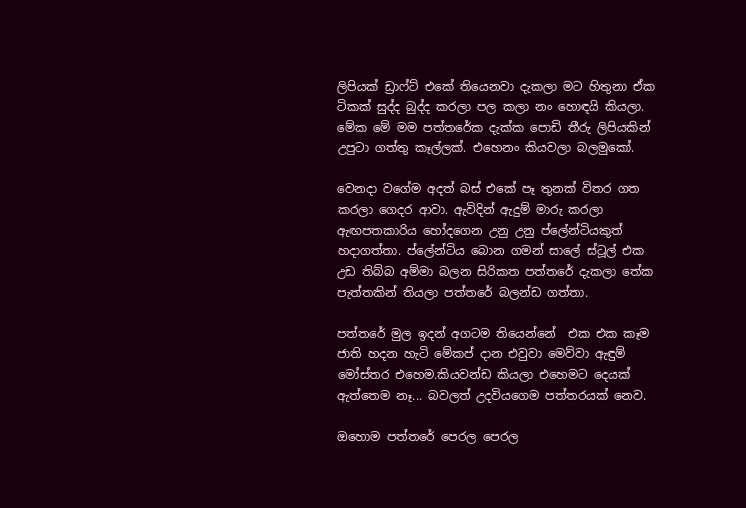ලිපියක් ඩ්‍රාෆ්ට් එකේ තියෙනවා දැකලා මට හිතුනා ඒක ටිකක් සුද්ද බුද්ද කරලා පල කලා නං හොඳයි කියලා. මේක මේ මම පත්තරේක දැක්ක පොඩි තීරු ලිපියකින් උපුටා ගත්තු කෑල්ලක්. එහෙනං කියවලා බලමුකෝ.

වෙනදා වගේම අදත් බස් එකේ පෑ තුනක් විතර ගත කරලා ගෙදර ආවා. ඇවිදින් ඇදුම් මාරු කරලා ඇඟපතකාරිය හෝදගෙන උනු උනු ප්ලේන්ටියකුත් හදාගත්තා. ප්ලේන්ටිය බොන ගමන් සාලේ ස්ටූල් එක උඩ තිබ්බ අම්මා බලන සිරිකත පත්තරේ දැකලා තේක පැත්තකින් තියලා පත්තරේ බලන්ඩ ගත්තා.

පත්තරේ මුල ඉදන් අගටම තියෙන්නේ  එක එක කෑම ජාති හදන හැටි මේකප් දාන එවුවා මෙව්වා ඇඳුම් මෝස්තර එහෙම.කියවන්ඩ කියලා එහෙමට දෙයක් ඇත්තෙම නෑ... බවලත් උදවියගෙම පත්තරයක් නෙව.

ඔහොම පත්තරේ පෙරල පෙරල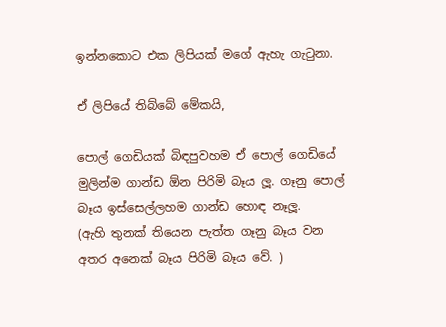ඉන්නකොට එක ලිපියක් මගේ ඇහැ ගැටුනා.

ඒ ලිපියේ තිබ්බේ මේකයි,

පොල් ගෙඩියක් බිඳපුවහම ඒ පොල් ගෙඩියේ මුලින්ම ගාන්ඩ ඕන පිරිමි බෑය ලූ. ගෑනු පොල් බෑය ඉස්සෙල්ලහම ගාන්ඩ හොඳ නෑලූ.
(ඇහි තුනක් තියෙන පැත්ත ගෑනු බෑය වන අතර අනෙක් බෑය පිරිමි බෑය වේ. )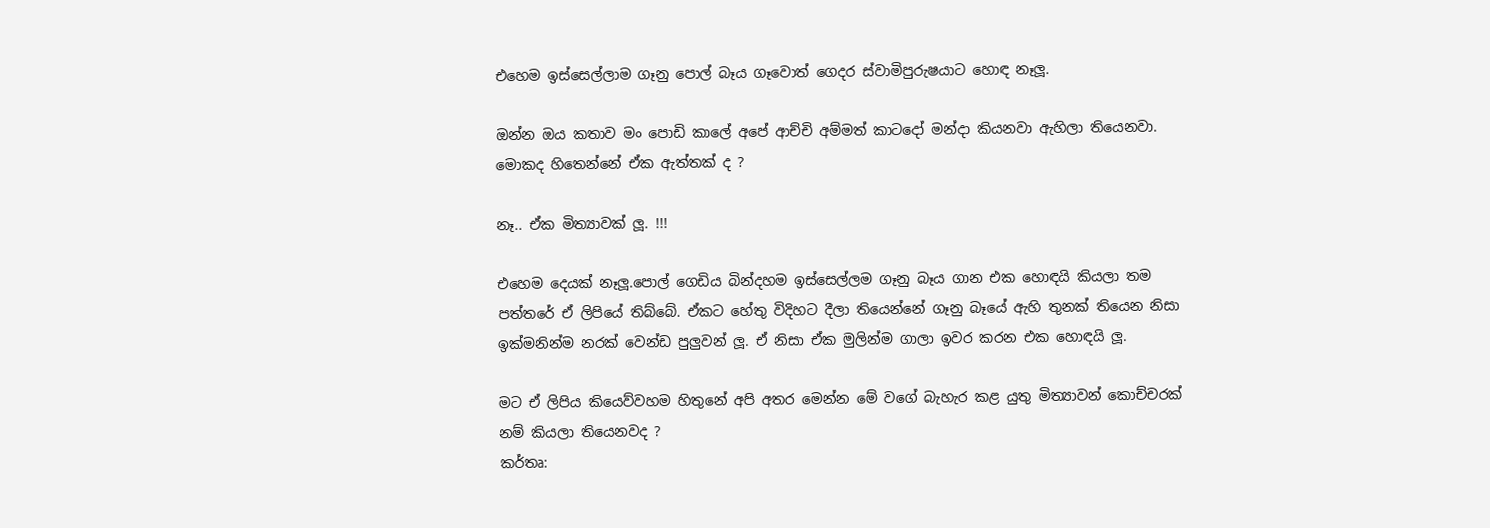එහෙම ඉස්සෙල්ලාම ගෑනු පොල් බෑය ගෑවොත් ගෙදර ස්වාමිපුරුෂයාට හොඳ නෑලූ.

ඔන්න ඔය කතාව මං පොඩි කාලේ අපේ ආච්චි අම්මත් කාටදෝ මන්දා කියනවා ඇහිලා තියෙනවා.
මොකද හිතෙන්නේ ඒක ඇත්තක් ද ?

නෑ.. ඒක මිත්‍යාවක් ලූ. !!!

එහෙම දෙයක් නෑලූ.පොල් ගෙඩිය බින්දහම ඉස්සෙල්ලම ගෑනු බෑය ගාන එක හොඳයි කියලා තම පත්තරේ ඒ ලිපියේ තිබ්බේ. ඒකට හේතු විදිහට දීලා තියෙන්නේ ගෑනු බෑයේ ඇහි තුනක් තියෙන නිසා ඉක්මනින්ම නරක් වෙන්ඩ පුලුවන් ලූ. ඒ නිසා ඒක මුලින්ම ගාලා ඉවර කරන එක හොඳයි ලූ.

මට ඒ ලිපිය කියෙව්වහම හිතුනේ අපි අතර මෙන්න මේ වගේ බැහැර කළ යුතු මිත්‍යාවන් කොච්චරක් නම් කියලා තියෙනවද ?
කර්තෘ: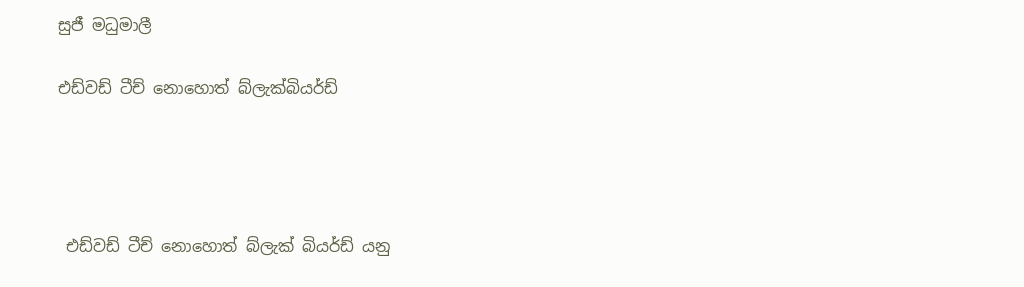සුජී මධුමාලී

එඩ්වඩ් ටීච් නොහොත් බ්ලැක්බියර්ඩ්




 එඩ්වඩ් ටීච් නොහොත් බ්ලැක් බියර්ඩ් යනු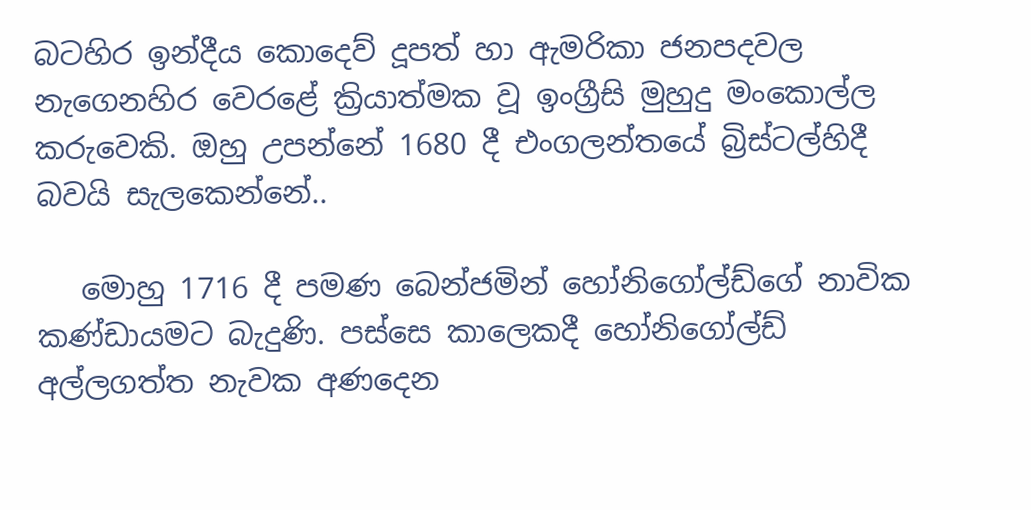බටහිර ඉන්දීය කොදෙව් දූපත් හා ඇමරිකා ජනපදවල නැගෙනහිර වෙරළේ ක්‍රියාත්මක වූ ඉංග්‍රීසි මුහුදු මංකොල්ල කරුවෙකි. ඔහු උපන්නේ 1680 දී එංගලන්තයේ බ්‍රිස්ටල්හිදී බවයි සැලකෙන්නේ..

   මොහු 1716 දී පමණ බෙන්ජමින් හෝනිගෝල්ඩ්ගේ නාවික කණ්ඩායමට බැදුණි. පස්සෙ කාලෙකදී හෝනිගෝල්ඩ් අල්ලගත්ත නැවක අණදෙන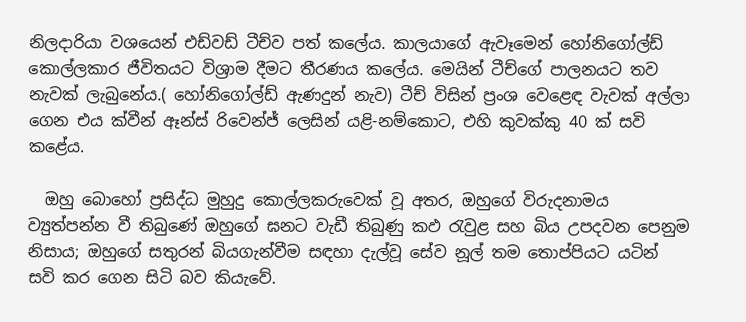නිලදාරියා වශයෙන් එඩ්වඩ් ටීච්ව පත් කලේය. කාලයාගේ ඇවෑමෙන් හෝනිගෝල්ඩ් කොල්ලකාර ජීවිතයට විශ්‍රාම දීමට තීරණය කලේය. මෙයින් ටීච්ගේ පාලනයට තව නැවක් ලැබුනේය.( හෝනිගෝල්ඩ් ඇණදුන් නැව) ටීච් විසින් ප්‍රංශ වෙළෙඳ වැවක් අල්ලා ගෙන එය ක්වීන් ඈන්ස් රිවෙන්ජ් ලෙසින් යළි-නම්කොට, එහි කුවක්කු 40 ක් සවි කළේය.

  ඔහු බොහෝ ප්‍රසිද්ධ මුහුදු කොල්ලකරුවෙක් වූ අතර, ඔහුගේ විරුදනාමය ව්‍යුත්පන්න වී තිබුණේ ඔහුගේ ඝනට වැඩී තිබුණු කඵ රැවුළ සහ බිය උපදවන පෙනුම නිසාය; ඔහුගේ සතුරන් බියගැන්වීම සඳහා දැල්වූ ‍සේව නූල් තම තොප්පියට ‍යටින් සවි කර ගෙන සිටි බව කියැවේ.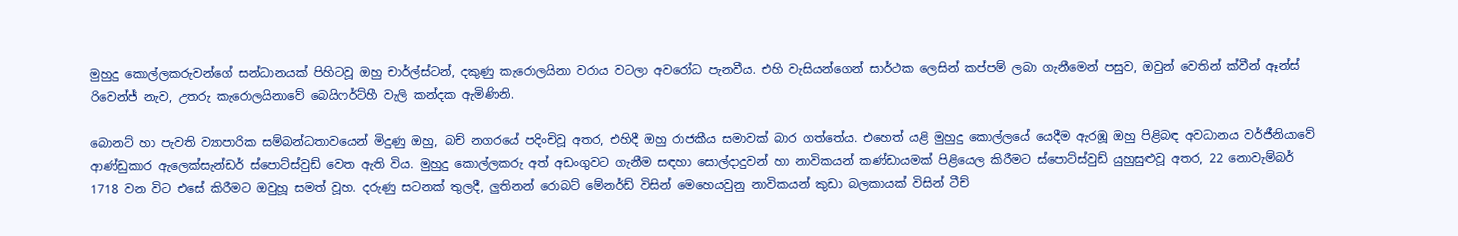මුහුදු කොල්ලකරුවන්ගේ සන්ධානයක් පිහිටවූ ඔහු චාර්ල්ස්ටන්, දකුණු කැරොලයිනා වරාය වටලා අවරෝධ පැනවීය. එහි වැසියන්ගෙන් සාර්ථක ලෙසින් කප්පම් ලබා ගැනීමෙන් පසුව, ඔවුන් වෙතින් ක්වීන් ඈන්ස් රිවෙන්ජ් නැව, උතරු කැරොලයිනාවේ බෙයිෆර්ට්හී වැලි කන්දක ඇමිණිනි.

බොනට් හා පැවති ව්‍යාපාරික සම්බන්ධතාවයෙන් මිදුණු ඔහු, බච් නගරයේ පදිංචිවූ අතර, එහිදී ඔහු රාජකීය සමාවක් බාර ගත්තේය. එහෙත් යළි මුහුදු කොල්ලයේ යෙදීම ඇරඹූ ඔහු පිළිබඳ අවධානය වර්ජීනියාවේ ආණ්ඩුකාර ඇලෙක්සැන්ඩර් ස්පොට්ස්වුඩ් වෙත ඇති විය. මුහුදු කොල්ලකරු අත් අඩංගුවට ගැනීම සඳහා සොල්දාදුවන් හා නාවිකයන් කණ්ඩායමක් පිළියෙල කිරීමට ස්පොට්ස්වුඩ් යුහුසුළුවූ අතර, 22 නොවැම්බර් 1718 වන විට එසේ කිරීමට ඔවුහූ සමත් වූහ. දරුණු සටනක් තුලදී, ලුතිනන් රොබට් මේනර්ඩ් විසින් මෙහෙයවුනු නාවිකයන් කුඩා බලකායක් විසින් ටීච්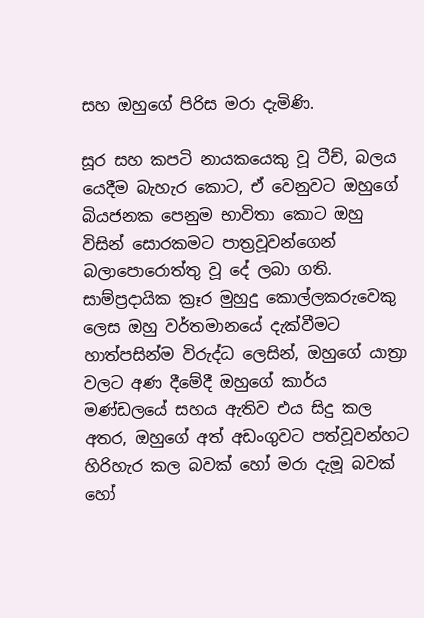සහ ඔහුගේ පිරිස මරා දැමිණි.

සූර සහ කපටි නායකයෙකු වූ ටීච්, බලය යෙදීම බැහැර කොට, ඒ වෙනුවට ඔහුගේ බියජනක පෙනුම භාවිතා කොට ඔහු විසින් සොරකමට පාත්‍රවූවන්ගෙන් බලාපොරොත්තු වූ දේ ලබා ගති. සාම්ප්‍රදායික ක්‍රෑර මුහුදු කොල්ලකරුවෙකු ලෙස ඔහු වර්තමානයේ දැක්වීමට හාත්පසින්ම විරුද්ධ ලෙසින්, ඔහුගේ යාත්‍රා වලට අණ දීමේදී ඔහුගේ කාර්ය මණ්ඩලයේ සහය ඇතිව එය සිදු කල අතර, ඔහුගේ අත් අඩංගුවට පත්වූවන්හට හිරිහැර කල බවක් හෝ මරා දැමූ බවක් හෝ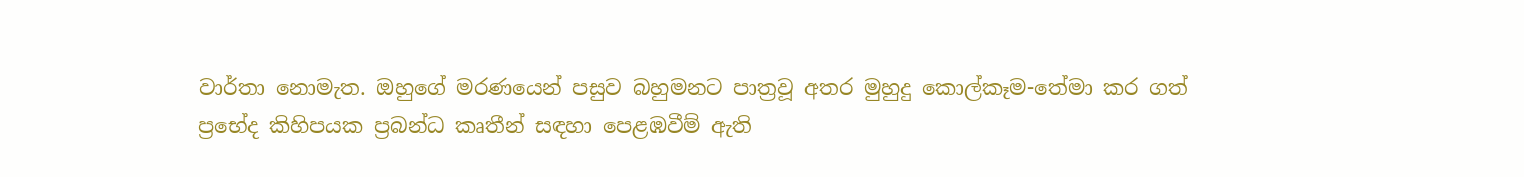වාර්තා නොමැත. ඔහුගේ මරණයෙන් පසුව බහුමනට පාත්‍රවූ අතර මුහුදු කොල්කෑම-තේමා කර ගත් ප්‍රභේද කිහිපයක ප්‍රබන්ධ කෘතීන් සඳහා පෙළඹවීම් ඇති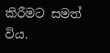කිරීමට සමත් විය.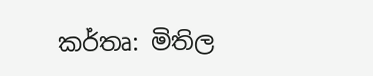කර්තෘ: මිතිල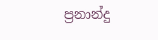ප්‍රනාන්දු